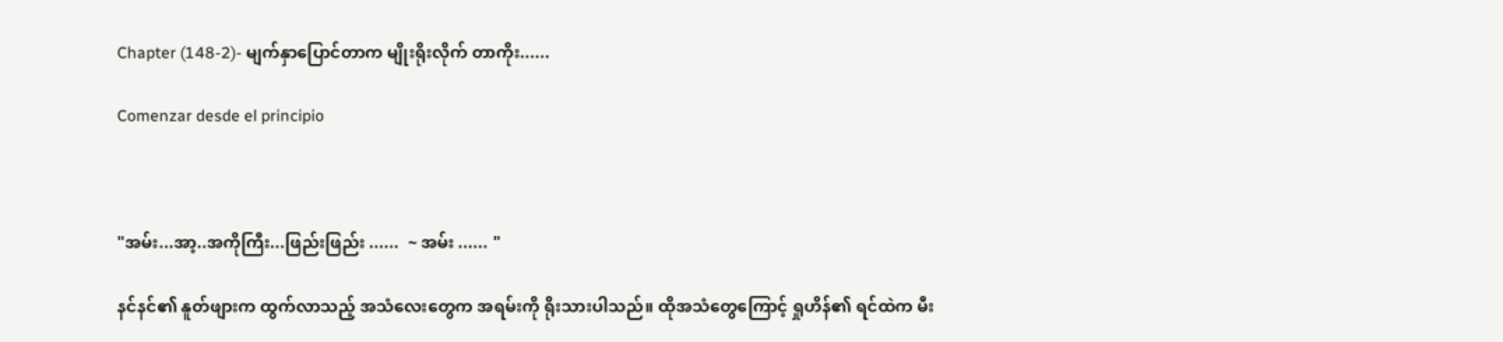Chapter (148-2)- မျက်နှာပြောင်တာက မျိုးရိုးလိုက် တာကိုး......

Comenzar desde el principio



"အမ်း...အာ့..အကိုကြီး...ဖြည်းဖြည်း ......  ~ အမ်း ...... "

နင်နင်၏ နူတ်ဖျားက ထွက်လာသည့် အသံလေးတွေက အရမ်းကို ရိုးသားပါသည်။ ထိုအသံတွေကြောင့် ရှုဟိန်၏ ရင်ထဲက မီး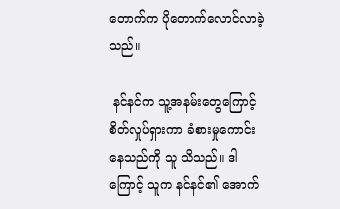တောက်က ပိုတောက်လောင်လာခဲ့သည်။

 နင်နင်က သူ့အနမ်းတွေကြောင့် စိတ်လှုပ်ရှားကာ ခံစားမှုကောင်းနေသည်ကို သူ သိသည်။ ဒါကြောင့် သူက နင်နင်၏ အောက်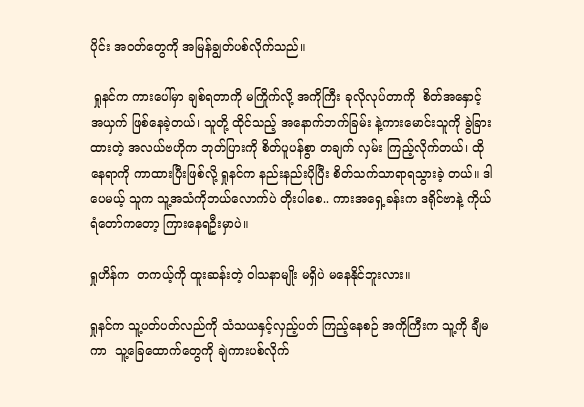ပိုင်း အဝတ်တွေကို အမြန်ချွတ်ပစ်လိုက်သည်။

 ရှုနင်က ကားပေါ်မှာ ချစ်ရတာကို မကြိုက်လို့ အကိုကြီး ခုလိုလုပ်တာကို  စိတ်အနှောင့်အယှက် ဖြစ်နေခဲ့တယ်၊ သူတို့ ထိုင်သည့် အနောက်ဘက်ခြမ်း နဲ့ကားမောင်းသူကို ခွဲခြားထားတဲ့ အလယ်ဗဟိုက ဘုတ်ပြားကို စိတ်ပူပန်စွာ တချက် လှမ်း ကြည့်လိုက်တယ်၊ ထိုနေရာကို ကာထားပြီးဖြစ်လို့ ရှုနင်က နည်းနည်းပိုပြီး စိတ်သက်သာရာရသွားခဲ့ တယ်။ ဒါပေမယ့် သူက သူ့အသံကိုဘယ်လောက်ပဲ တိုးပါစေ.. ကားအရှေ့ခန်းက ဒရိုင်ဗာနဲ့ ကိုယ်ရံတော်ကတော့ ကြားနေရဦးမှာပဲ။

ရှုဟိန်က  တကယ့်ကို ထူးဆန်းတဲ့ ဝါသနာမျိုး မရှိပဲ မနေနိုင်ဘူးလား။

ရှုနင်က သူ့ပတ်ပတ်လည်ကို သံသယနှင့်လှည့်ပတ် ကြည့်နေစဉ် အကိုကြီးက သူ့ကို ချီမကာ  သူ့ခြေထောက်တွေကို ချဲကားပစ်လိုက်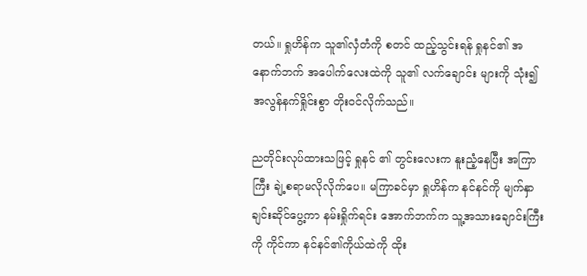တယ်။ ရှုဟိန်က သူ၏လှံတံကို စတင် ထည့်သွင်းရန် ရှုနင်၏ အနောက်ဘက် အပေါက်လေးထဲကို သူ၏ လက်ချောင်း များကို သုံး၍  အလွန်နက်ရှိုင်းစွာ တိုးဝင်လိုက်သည်။

ညတိုင်းလုပ်ထားသဖြင့် ရှုနင် ၏ တွင်းလေးက နူးညံ့နေပြီး အကြာကြီး ချဲ့စရာမလိုလိုက်ပေ။ မကြာခင်မှာ ရှုဟိန်က နင်နင်ကို မျက်နှာချင်းဆိုင်ပွေ့ကာ နမ်းရှိုက်ရင်း အောက်ဘက်က သူ့အသားချောင်းကြီးကို ကိုင်ကာ နင်နင်၏ကိုယ်ထဲကို ထိုး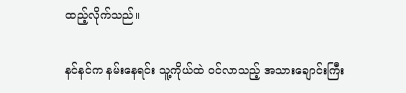ထည့်လိုက်သည်။

နင်နင်က နမ်းနေရင်း သူ့ကိုယ်ထဲ ဝင်လာသည့် အသားချောင်းကြီး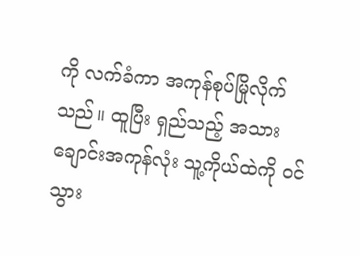ကို လက်ခံကာ အကုန်စုပ်မြိုလိုက်သည်။ ထူပြီး ရှည်သည့် အသားချောင်းအကုန်လုံး သူ့ကိုယ်ထဲကို ဝင်သွား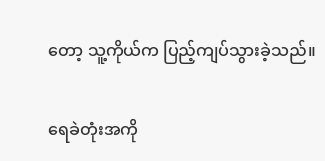တော့ သူ့ကိုယ်က ပြည့်ကျပ်သွားခဲ့သည်။

ရေခဲတုံးအကို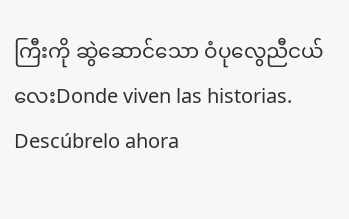ကြီးကို ဆွဲဆောင်သော ဝံပုလွေညီငယ်လေးDonde viven las historias. Descúbrelo ahora